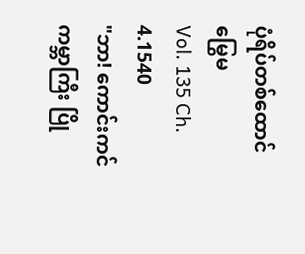ပုံရိပ်တစ်ထောင်မြွေမ
Vol. 135 Ch. 4.1540
"ဘာ! ကောင်းကင်ကမ္ဘာကြီး ပြို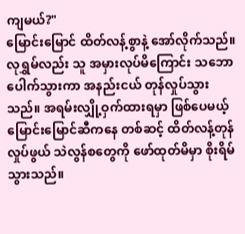ကျမယ်?"
မြောင်းမြောင် ထိတ်လန့်စွာနဲ့ အော်လိုက်သည်။
လုရွှမ်လည်း သူ အမှားလုပ်မိကြောင်း သဘောပေါက်သွားကာ အနည်းငယ် တုန်လှုပ်သွားသည်။ အရမ်းလျှို့ဝှက်ထားရမှာ ဖြစ်ပေမယ့် မြောင်းမြောင်ဆီကနေ တစ်ဆင့် ထိတ်လန့်တုန်လှုပ်ဖွယ် သဲလွန်စတွေကို ဖော်ထုတ်မိမှာ စိုးရိမ်သွားသည်။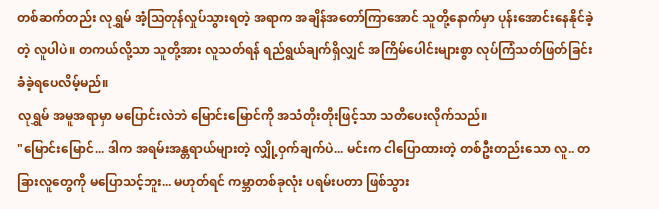တစ်ဆက်တည်း လုရွှမ် အံ့သြတုန်လှုပ်သွားရတဲ့ အရာက အချိန်အတော်ကြာအောင် သူတို့နောက်မှာ ပုန်းအောင်းနေနိုင်ခဲ့တဲ့ လူပါပဲ။ တကယ်လို့သာ သူတို့အား လူသတ်ရန် ရည်ရွယ်ချက်ရှိလျှင် အကြိမ်ပေါင်းများစွာ လုပ်ကြံသတ်ဖြတ်ခြင်း ခံခဲ့ရပေလိမ့်မည်။
လုရွှမ် အမူအရာမှာ မပြောင်းလဲဘဲ မြောင်းမြောင်ကို အသံတိုးတိုးဖြင့်သာ သတိပေးလိုက်သည်။
"မြောင်းမြောင်... ဒါက အရမ်းအန္တရာယ်များတဲ့ လျှို့ဝှက်ချက်ပဲ... မင်းက ငါပြောထားတဲ့ တစ်ဦးတည်းသော လူ.. တခြားလူတွေကို မပြောသင့်ဘူး... မဟုတ်ရင် ကမ္ဘာတစ်ခုလုံး ပရမ်းပတာ ဖြစ်သွား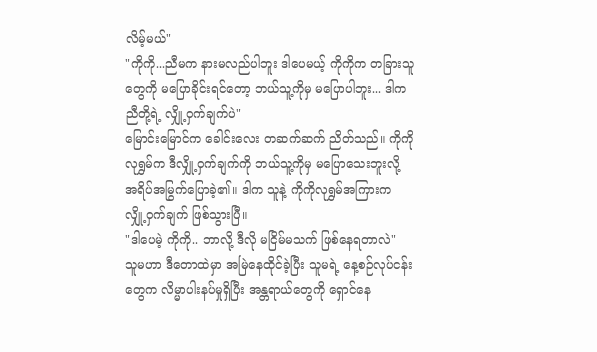လိမ့်မယ်"
"ကိုကို...ညီမက နားမလည်ပါဘူး ဒါပေမယ့် ကိုကိုက တခြားသူတွေကို မပြောခိုင်းရင်တော့ ဘယ်သူ့ကိုမှ မပြောပါဘူး... ဒါက ညီတို့ရဲ့ လျှို့ဝှက်ချက်ပဲ"
မြောင်းမြောင်က ခေါင်းလေး တဆက်ဆက် ညိတ်သည်။ ကိုကိုလုရွှမ်က ဒီလျှို့ဝှက်ချက်ကို ဘယ်သူ့ကိုမှ မပြောသေးဘူးလို့ အရိပ်အမြွက်ပြောခဲ့၏။ ဒါက သူနဲ့ ကိုကိုလုရွှမ်အကြားက လျှို့ဝှက်ချက် ဖြစ်သွားပြီ။
"ဒါပေမဲ့ ကိုကို.. ဘာလို့ ဒီလို မငြိမ်မသက် ဖြစ်နေရတာလဲ"
သူမဟာ ဒီတောထဲမှာ အမြဲနေထိုင်ခဲ့ပြီး သူမရဲ့ နေ့စဉ်လုပ်ငန်းတွေက လိမ္မာပါးနပ်မှုရှိပြီး အန္တရာယ်တွေကို ရှောင်နေ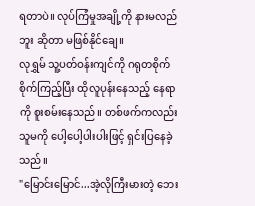ရတာပဲ။ လုပ်ကြံမှုအချို့ကို နားမလည်ဘူး ဆိုတာ မဖြစ်နိုင်ချေ။
လုရွှမ် သူ့ပတ်ဝန်းကျင်ကို ဂရုတစိုက် စိုက်ကြည့်ပြီး ထိုလူပုန်းနေသည့် နေရာကို စူးစမ်းနေသည်။ တစ်ဖက်ကလည်း သူမကို ပေါ့ပေါ့ပါးပါးဖြင့် ရှင်းပြနေခဲ့သည်။
"မြောင်းမြောင်...အဲ့လိုကြီးမားတဲ့ ဘေး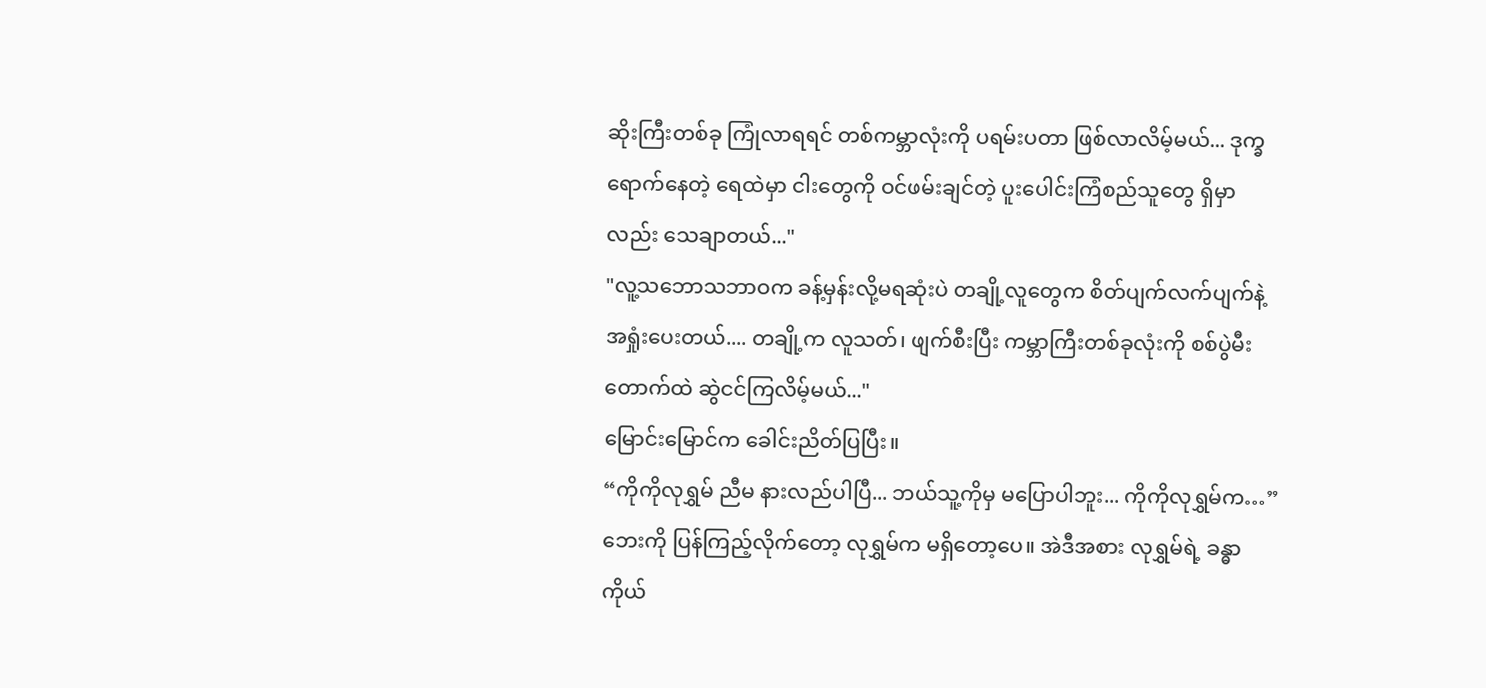ဆိုးကြီးတစ်ခု ကြုံလာရရင် တစ်ကမ္ဘာလုံးကို ပရမ်းပတာ ဖြစ်လာလိမ့်မယ်... ဒုက္ခရောက်နေတဲ့ ရေထဲမှာ ငါးတွေကို ဝင်ဖမ်းချင်တဲ့ ပူးပေါင်းကြံစည်သူတွေ ရှိမှာလည်း သေချာတယ်..."
"လူ့သဘောသဘာဝက ခန့်မှန်းလို့မရဆုံးပဲ တချို့လူတွေက စိတ်ပျက်လက်ပျက်နဲ့ အရှုံးပေးတယ်.... တချို့က လူသတ်၊ ဖျက်စီးပြီး ကမ္ဘာကြီးတစ်ခုလုံးကို စစ်ပွဲမီးတောက်ထဲ ဆွဲငင်ကြလိမ့်မယ်..."
မြောင်းမြောင်က ခေါင်းညိတ်ပြပြီး။
“ကိုကိုလုရွှမ် ညီမ နားလည်ပါပြီ... ဘယ်သူ့ကိုမှ မပြောပါဘူး... ကိုကိုလုရွှမ်က…”
ဘေးကို ပြန်ကြည့်လိုက်တော့ လုရွှမ်က မရှိတော့ပေ။ အဲဒီအစား လုရွှမ်ရဲ့ ခန္ဓာကိုယ်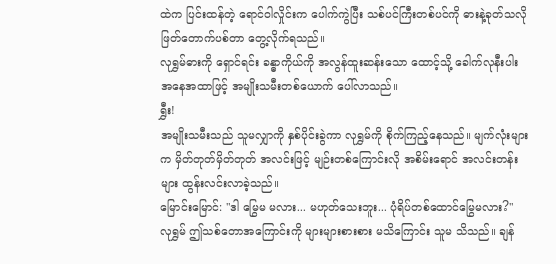ထဲက ပြင်းထန်တဲ့ ရောင်ဝါလှိုင်းက ပေါက်ကွဲပြီး သစ်ပင်ကြီးတစ်ပင်ကို ဓားနဲ့ခုတ်သလို ဖြတ်တောက်ပစ်တာ တွေ့လိုက်ရသည်။
လုရွှမ်ဓားကို ရှောင်ရင်း ခန္ဓာကိုယ်ကို အလွန်ထူးဆန်းသော ထောင့်သို့ ခေါက်လုနီးပါး အနေအထာဖြင့် အမျိုးသမီးတစ်ယောက် ပေါ်လာသည်။
ရွှီး!
အမျိုးသမီးသည် သူမလျှာကို နှစ်ပိုင်းခွဲကာ လုရွှမ်ကို စိုက်ကြည့်နေသည်။ မျက်လုံးများက မှိတ်တုတ်မှိတ်တုတ် အလင်းဖြင့် မျဉ်းတစ်ကြောင်းလို အစိမ်းရောင် အလင်းတန်းများ ထွန်းလင်းလာခဲ့သည်။
မြောင်းမြောင်: "ဒါ မြွေမ မလား... မဟုတ်သေးဘူး... ပုံရိပ်တစ်ထောင်မြွေမလား?"
လုရွှမ် ဤသစ်တောအကြောင်းကို များများစားစား မသိကြောင်း သူမ သိသည်။ ချန်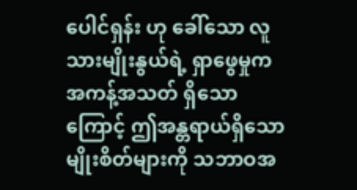ပေါင်ရှန်း ဟု ခေါ်သော လူသားမျိုးနွယ်ရဲ့ ရှာဖွေမှုက အကန့်အသတ် ရှိသောကြောင့် ဤအန္တရာယ်ရှိသော မျိုးစိတ်များကို သဘာဝအ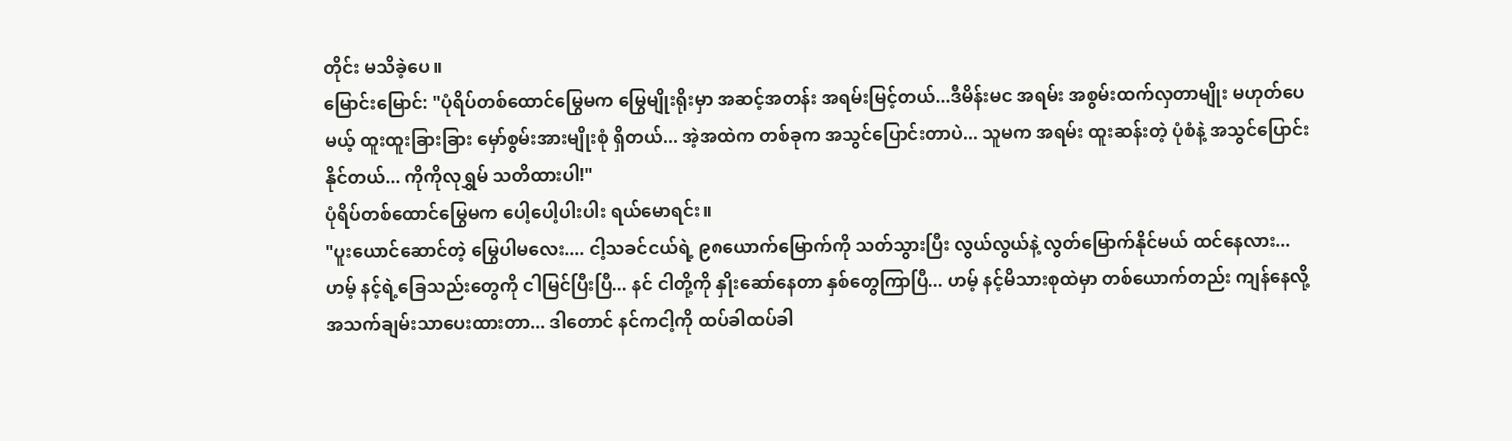တိုင်း မသိခဲ့ပေ။
မြောင်းမြောင်: "ပုံရိပ်တစ်ထောင်မြွေမက မြွေမျိုးရိုးမှာ အဆင့်အတန်း အရမ်းမြင့်တယ်...ဒီမိန်းမင အရမ်း အစွမ်းထက်လှတာမျိုး မဟုတ်ပေမယ့် ထူးထူးခြားခြား မှော်စွမ်းအားမျိုးစုံ ရှိတယ်... အဲ့အထဲက တစ်ခုက အသွင်ပြောင်းတာပဲ... သူမက အရမ်း ထူးဆန်းတဲ့ ပုံစံနဲ့ အသွင်ပြောင်းနိုင်တယ်... ကိုကိုလုရွှမ် သတိထားပါ!"
ပုံရိပ်တစ်ထောင်မြွေမက ပေါ့ပေါ့ပါးပါး ရယ်မောရင်း။
"ပူးယောင်ဆောင်တဲ့ မြွေပါမလေး.... ငါ့သခင်ငယ်ရဲ့ ၉၈ယောက်မြောက်ကို သတ်သွားပြီး လွယ်လွယ်နဲ့ လွတ်မြောက်နိုင်မယ် ထင်နေလား... ဟမ့် နင့်ရဲ့ခြေသည်းတွေကို ငါမြင်ပြီးပြီ... နင် ငါတို့ကို နှိုးဆော်နေတာ နှစ်တွေကြာပြီ... ဟမ့် နင့်မိသားစုထဲမှာ တစ်ယောက်တည်း ကျန်နေလို့ အသက်ချမ်းသာပေးထားတာ... ဒါတောင် နင်ကငါ့ကို ထပ်ခါထပ်ခါ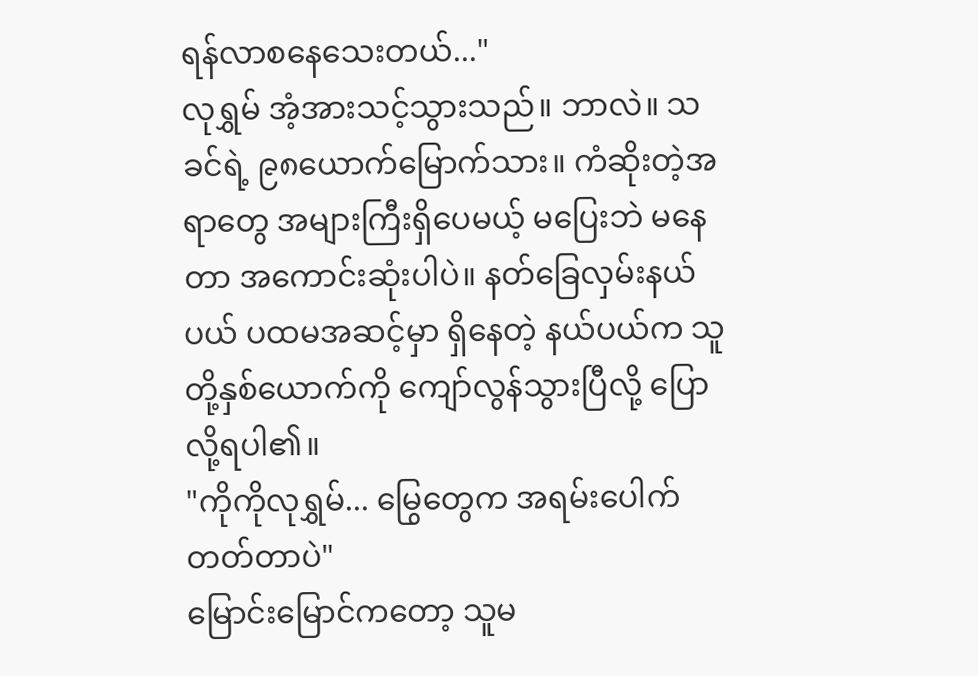ရန်လာစနေသေးတယ်..."
လုရွှမ် အံ့အားသင့်သွားသည်။ ဘာလဲ။ သခင်ရဲ့ ၉၈ယောက်မြောက်သား။ ကံဆိုးတဲ့အရာတွေ အများကြီးရှိပေမယ့် မပြေးဘဲ မနေတာ အကောင်းဆုံးပါပဲ။ နတ်ခြေလှမ်းနယ်ပယ် ပထမအဆင့်မှာ ရှိနေတဲ့ နယ်ပယ်က သူတို့နှစ်ယောက်ကို ကျော်လွန်သွားပြီလို့ ပြောလို့ရပါ၏။
"ကိုကိုလုရွှမ်... မြွေတွေက အရမ်းပေါက်တတ်တာပဲ"
မြောင်းမြောင်ကတော့ သူမ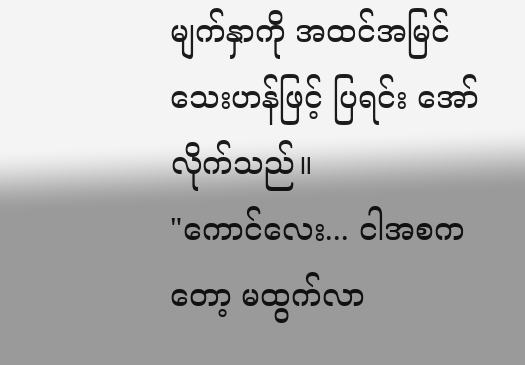မျက်နှာကို အထင်အမြင်သေးဟန်ဖြင့် ပြရင်း အော်လိုက်သည်။
"ကောင်လေး... ငါအစကတော့ မထွက်လာ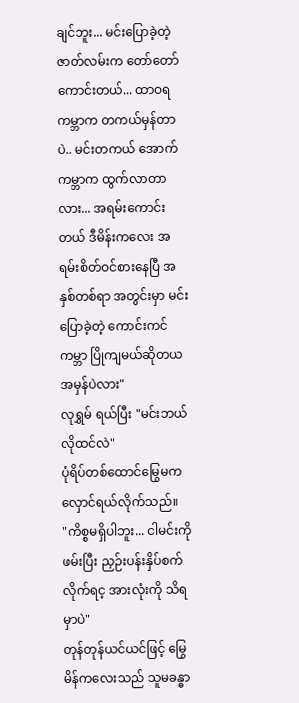ချင်ဘူး... မင်းပြောခဲ့တဲ့ ဇာတ်လမ်းက တော်တော်ကောင်းတယ်... ထာဝရကမ္ဘာက တကယ်မှန်တာပဲ.. မင်းတကယ် အောက်ကမ္ဘာက ထွက်လာတာလား... အရမ်းကောင်းတယ် ဒီမိန်းကလေး အရမ်းစိတ်ဝင်စားနေပြီ အနှစ်တစ်ရာ အတွင်းမှာ မင်းပြောခဲ့တဲ့ ကောင်းကင်ကမ္ဘာ ပြိုကျမယ်ဆိုတယ အမှန်ပဲလား"
လုရွှမ် ရယ်ပြီး "မင်းဘယ်လိုထင်လဲ"
ပုံရိပ်တစ်ထောင်မြွေမက လှောင်ရယ်လိုက်သည်။
"ကိစ္စမရှိပါဘူး... ငါမင်းကို ဖမ်းပြီး ညှဉ်းပန်းနှိပ်စက်လိုက်ရင့ အားလုံးကို သိရမှာပဲ"
တုန်တုန်ယင်ယင်ဖြင့် မြွေမိန်ကလေးသည် သူမခန္ဓာ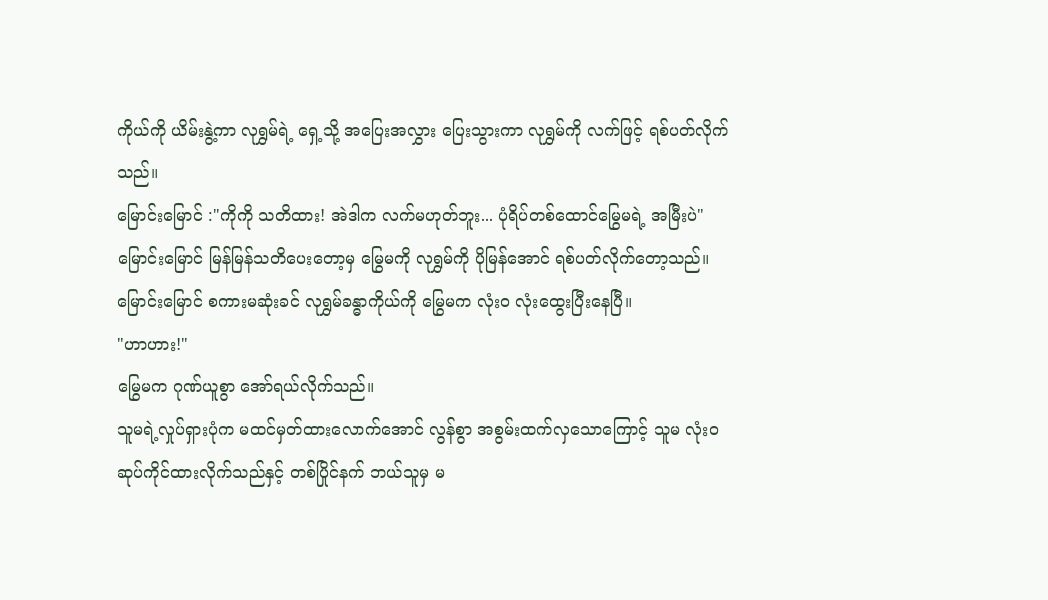ကိုယ်ကို ယိမ်းနွဲ့ကာ လုရွှမ်ရဲ့ ရှေ့သို့ အပြေးအလွှား ပြေးသွားကာ လုရွှမ်ကို လက်ဖြင့် ရစ်ပတ်လိုက်သည်။
မြောင်းမြောင် :"ကိုကို သတိထား! အဲဒါက လက်မဟုတ်ဘူး... ပုံရိပ်တစ်ထောင်မြွေမရဲ့ အမြီးပဲ"
မြောင်းမြောင် မြန်မြန်သတိပေးတော့မှ မြွေမကို လုရွှမ်ကို ပိုမြန်အောင် ရစ်ပတ်လိုက်တော့သည်။ မြောင်းမြောင် စကားမဆုံးခင် လုရွှမ်ခန္ဓာကိုယ်ကို မြွေမက လုံး၀ လုံးထွေးပြီးနေပြီ။
"ဟာဟား!"
မြွေမက ဂုဏ်ယူစွာ အော်ရယ်လိုက်သည်။
သူမရဲ့လှုပ်ရှားပုံက မထင်မှတ်ထားလောက်အောင် လွန်စွာ အစွမ်းထက်လှသောကြောင့် သူမ လုံး၀ ဆုပ်ကိုင်ထားလိုက်သည်နှင့် တစ်ပြိုင်နက် ဘယ်သူမှ မ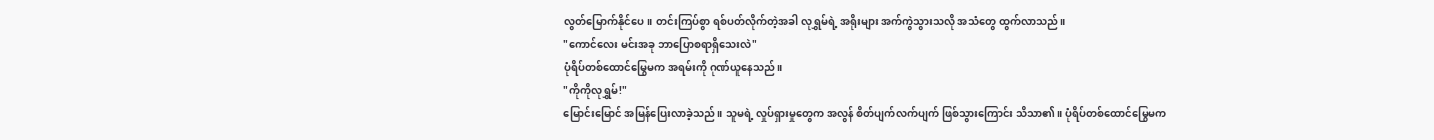လွတ်မြောက်နိုင်ပေ။ တင်းကြပ်စွာ ရစ်ပတ်လိုက်တဲ့အခါ လုရွှမ်ရဲ့ အရိုးများ အက်ကွဲသွားသလို အသံတွေ ထွက်လာသည်။
"ကောင်လေး မင်းအခု ဘာပြောစရာရှိသေးလဲ"
ပုံရိပ်တစ်ထောင်မြွေမက အရမ်းကို ဂုဏ်ယူနေသည်။
"ကိုကိုလုရွှမ်!"
မြောင်းမြောင် အမြန်ပြေးလာခဲ့သည်။ သူမရဲ့ လှုပ်ရှားမှုတွေက အလွန် စိတ်ပျက်လက်ပျက် ဖြစ်သွားကြောင်း သိသာ၏။ ပုံရိပ်တစ်ထောင်မြွေမက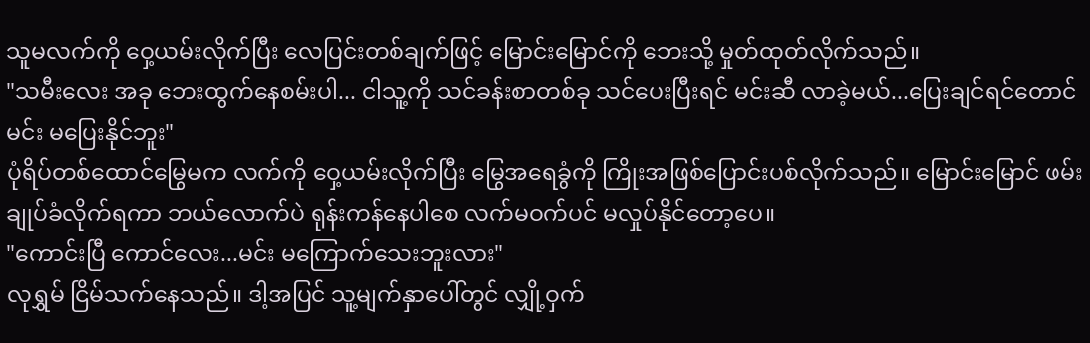သူမလက်ကို ဝှေ့ယမ်းလိုက်ပြီး လေပြင်းတစ်ချက်ဖြင့် မြောင်းမြောင်ကို ဘေးသို့ မှုတ်ထုတ်လိုက်သည်။
"သမီးလေး အခု ဘေးထွက်နေစမ်းပါ... ငါသူ့ကို သင်ခန်းစာတစ်ခု သင်ပေးပြီးရင် မင်းဆီ လာခဲ့မယ်...ပြေးချင်ရင်တောင် မင်း မပြေးနိုင်ဘူး"
ပုံရိပ်တစ်ထောင်မြွေမက လက်ကို ဝှေ့ယမ်းလိုက်ပြီး မြွေအရေခွံကို ကြိုးအဖြစ်ပြောင်းပစ်လိုက်သည်။ မြောင်းမြောင် ဖမ်းချုပ်ခံလိုက်ရကာ ဘယ်လောက်ပဲ ရုန်းကန်နေပါစေ လက်မဝက်ပင် မလှုပ်နိုင်တော့ပေ။
"ကောင်းပြီ ကောင်လေး...မင်း မကြောက်သေးဘူးလား"
လုရွှမ် ငြိမ်သက်နေသည်။ ဒါ့အပြင် သူ့မျက်နှာပေါ်တွင် လျှို့ဝှက်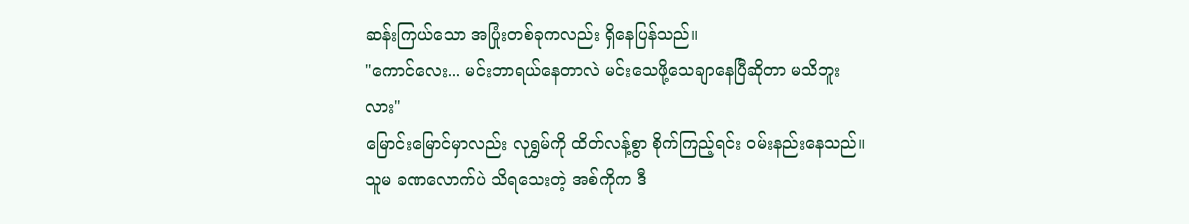ဆန်းကြယ်သော အပြုံးတစ်ခုကလည်း ရှိနေပြန်သည်။
"ကောင်လေး... မင်းဘာရယ်နေတာလဲ မင်းသေဖို့သေချာနေပြီဆိုတာ မသိဘူးလား"
မြောင်းမြောင်မှာလည်း လုရွှမ်ကို ထိတ်လန့်စွာ စိုက်ကြည့်ရင်း ဝမ်းနည်းနေသည်။ သူမ ခဏလောက်ပဲ သိရသေးတဲ့ အစ်ကိုက ဒီ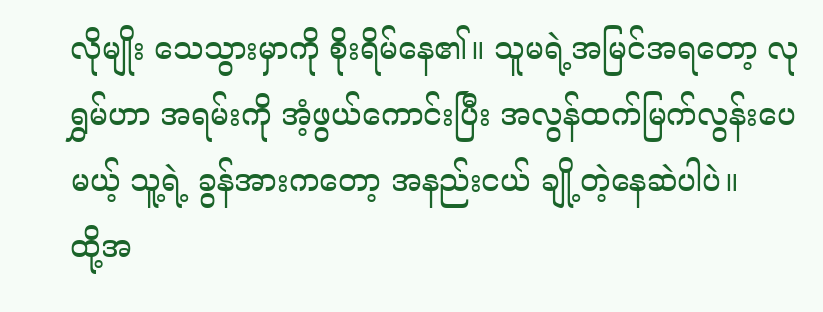လိုမျိုး သေသွားမှာကို စိုးရိမ်နေ၏။ သူမရဲ့အမြင်အရတော့ လုရွှမ်ဟာ အရမ်းကို အံ့ဖွယ်ကောင်းပြီး အလွန်ထက်မြက်လွန်းပေမယ့် သူ့ရဲ့ ခွန်အားကတော့ အနည်းငယ် ချို့တဲ့နေဆဲပါပဲ။
ထို့အ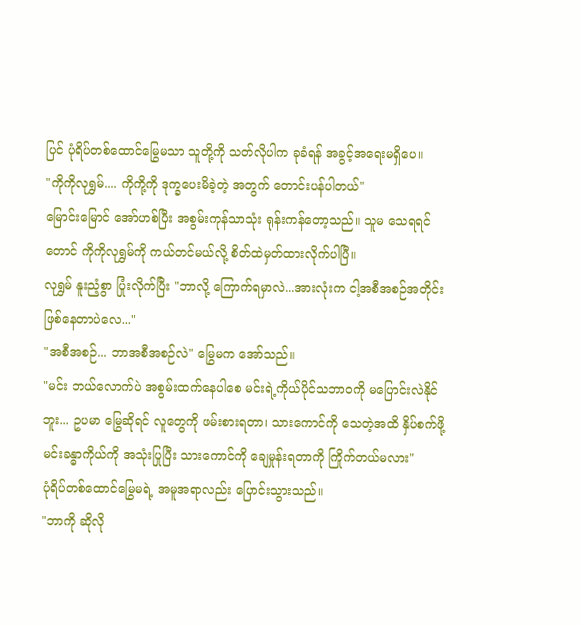ပြင် ပုံရိပ်တစ်ထောင်မြွေမသာ သူတို့ကို သတ်လိုပါက ခုခံရန် အခွင့်အရေးမရှိပေ။
"ကိုကိုလုရွှမ်.... ကိုကို့ကို ဒုက္ခပေးမိခဲ့တဲ့ အတွက် တောင်းပန်ပါတယ်"
မြောင်းမြောင် အော်ဟစ်ပြီး အစွမ်းကုန်သာသုံး ရုန်းကန်တော့သည်။ သူမ သေရရင်တောင် ကိုကိုလုရွှမ်ကို ကယ်တင်မယ်လို့ စိတ်ထဲမှတ်ထားလိုက်ပါပြီ။
လုရွှမ် နူးညံ့စွာ ပြုံးလိုက်ပြီး "ဘာလို့ ကြောက်ရမှာလဲ...အားလုံးက ငါ့အစီအစဉ်အတိုင်း ဖြစ်နေတာပဲလေ..."
"အစီအစဉ်... ဘာအစီအစဉ်လဲ" မြွေမက အော်သည်။
"မင်း ဘယ်လောက်ပဲ အစွမ်းထက်နေပါစေ မင်းရဲ့ကိုယ်ပိုင်သဘာဝကို မပြောင်းလဲနိုင်ဘူး... ဥပမာ မြွေဆိုရင် လူတွေကို ဖမ်းစားရတာ၊ သားကောင်ကို သေတဲ့အထိ နှိပ်စက်ဖို့ မင်းခန္ဓာကိုယ်ကို အသုံးပြုပြီး သားကောင်ကို ချေမှုန်းရတာကို ကြိုက်တယ်မလား"
ပုံရိပ်တစ်ထောင်မြွေမရဲ့ အမူအရာလည်း ပြောင်းသွားသည်။
"ဘာကို ဆိုလို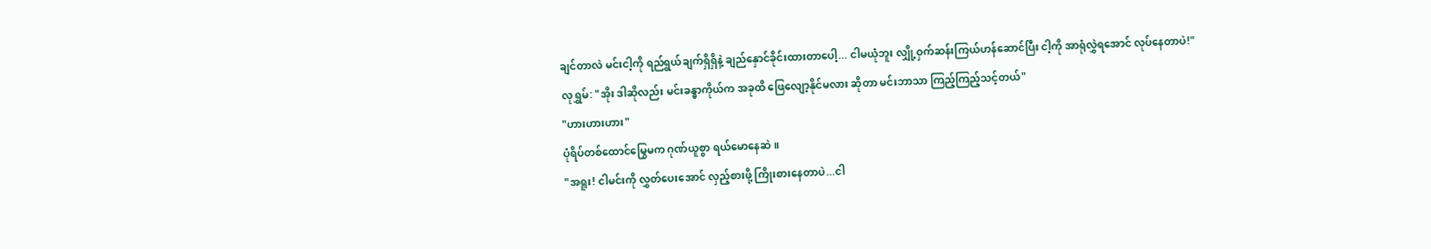ချင်တာလဲ မင်းငါ့ကို ရည်ရွယ်ချက်ရှိရှိနဲ့ ချည်နှောင်ခိုင်းထားတာပေါ့... ငါမယုံဘူး လျှို့ဝှက်ဆန်းကြယ်ဟန်ဆောင်ပြီး ငါ့ကို အာရုံလွှဲရအောင် လုပ်နေတာပဲ!"
လုရွှမ်: "အိုး ဒါဆိုလည်း မင်းခန္ဓာကိုယ်က အခုထိ ဖြေလျော့နိုင်မလား ဆိုတာ မင်းဘာသာ ကြည့်ကြည့်သင့်တယ်"
"ဟားဟားဟား"
ပုံရိပ်တစ်ထောင်မြွေမက ဂုဏ်ယူစွာ ရယ်မောနေဆဲ။
"အရူး! ငါမင်းကို လွှတ်ပေးအောင် လှည့်စားဖို့ ကြိုးစားနေတာပဲ...ငါ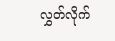လွှတ်လိုက်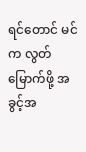ရင်တောင် မင်က လွတ်မြောက်ဖို့ အခွင့်အ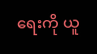ရေးကို ယူ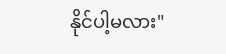နိုင်ပါ့မလား"